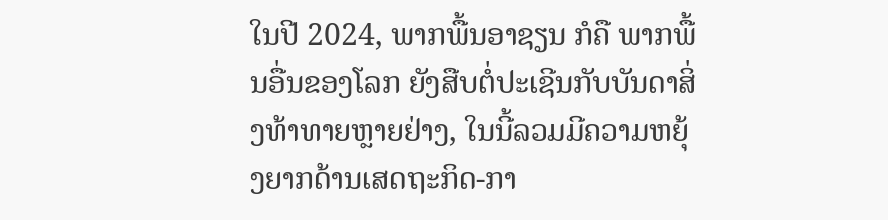ໃນປີ 2024, ພາກພື້ນອາຊຽນ ກໍຄື ພາກພື້ນອື່ນຂອງໂລກ ຍັງສືບຕໍ່ປະເຊີນກັບບັນດາສິ່ງທ້າທາຍຫຼາຍຢ່າງ, ໃນນີ້ລວມມີຄວາມຫຍຸ້ງຍາກດ້ານເສດຖະກິດ-ກາ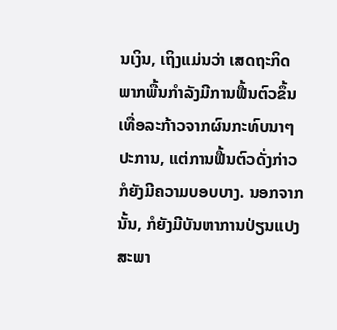ນເງິນ, ເຖິງແມ່ນວ່າ ເສດຖະກິດພາກພື້ນກໍາລັງມີການຟື້ນຕົວຂຶ້ນເທື່ອລະກ້າວຈາກຜົນກະທົບນາໆປະການ, ແຕ່ການຟື້ນຕົວດັ່ງກ່າວກໍຍັງມີຄວາມບອບບາງ. ນອກຈາກນັ້ນ, ກໍຍັງມີບັນຫາການປ່ຽນແປງສະພາ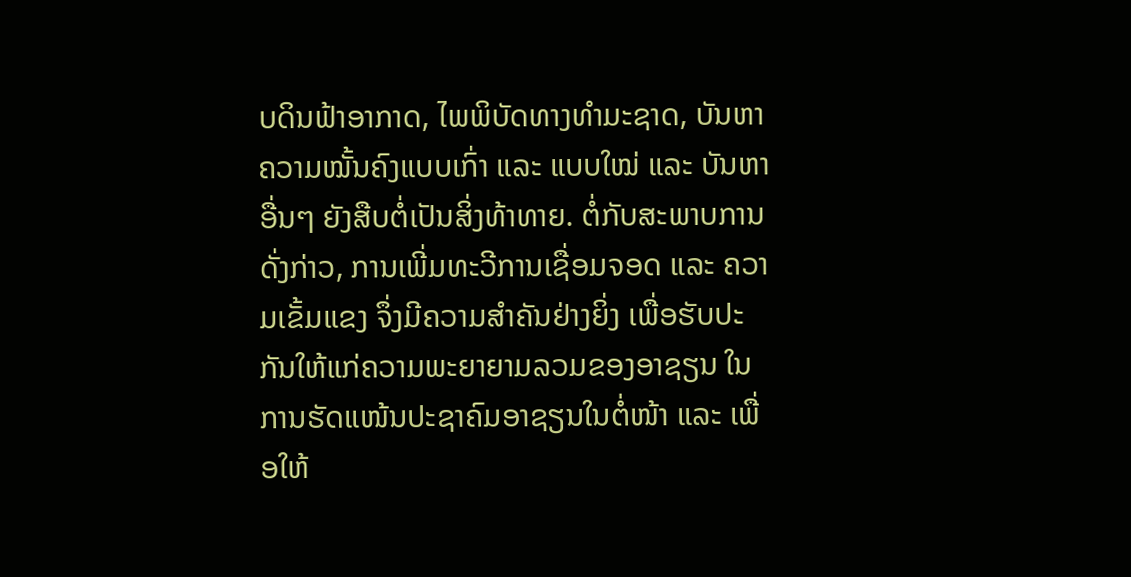ບດິນຟ້າອາກາດ, ໄພພິບັດທາງທຳມະຊາດ, ບັນຫາຄວາມໝັ້ນຄົງແບບເກົ່າ ແລະ ແບບໃໝ່ ແລະ ບັນຫາອື່ນໆ ຍັງສືບຕໍ່ເປັນສິ່ງທ້າທາຍ. ຕໍ່ກັບສະພາບການດັ່ງກ່າວ, ການເພີ່ມທະວີການເຊື່ອມຈອດ ແລະ ຄວາມເຂັ້ມແຂງ ຈຶ່ງມີຄວາມສຳຄັນຢ່າງຍິ່ງ ເພື່ອຮັບປະກັນໃຫ້ແກ່ຄວາມພະຍາຍາມລວມຂອງອາຊຽນ ໃນການຮັດແໜ້ນປະຊາຄົມອາຊຽນໃນຕໍ່ໜ້າ ແລະ ເພື່ອໃຫ້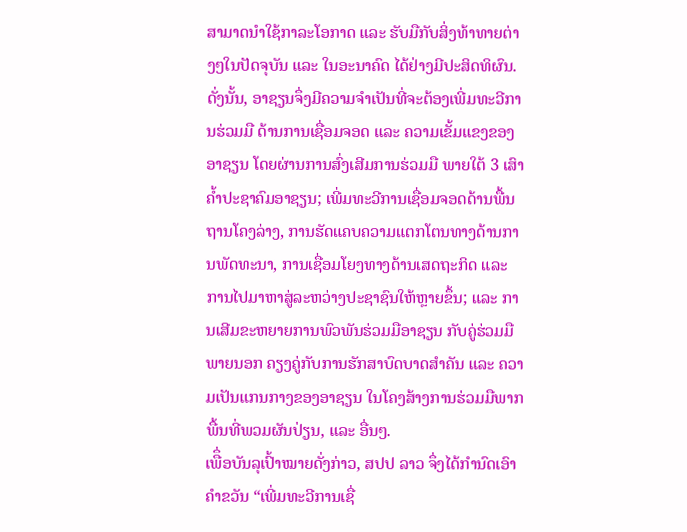ສາມາດນໍາໃຊ້ກາລະໂອກາດ ແລະ ຮັບມືກັບສິ່ງທ້າທາຍຕ່າງໆໃນປັດຈຸບັນ ແລະ ໃນອະນາຄົດ ໄດ້ຢ່າງມີປະສິດທິຜົນ.
ດັ່ງນັ້ນ, ອາຊຽນຈຶ່ງມີຄວາມຈໍາເປັນທີ່ຈະຕ້ອງເພີ່ມທະວີການຮ່ວມມື ດ້ານການເຊື່ອມຈອດ ແລະ ຄວາມເຂັ້ມແຂງຂອງອາຊຽນ ໂດຍຜ່ານການສົ່ງເສີມການຮ່ວມມື ພາຍໃຕ້ 3 ເສົາຄ້ຳປະຊາຄົມອາຊຽນ; ເພີ່ມທະວີການເຊື່ອມຈອດດ້ານພື້ນຖານໂຄງລ່າງ, ການຮັດແຄບຄວາມແຕກໂຕນທາງດ້ານການພັດທະນາ, ການເຊື່ອມໂຍງທາງດ້ານເສດຖະກິດ ແລະ ການໄປມາຫາສູ່ລະຫວ່າງປະຊາຊົນໃຫ້ຫຼາຍຂຶ້ນ; ແລະ ການເສີມຂະຫຍາຍການພົວພັນຮ່ວມມືອາຊຽນ ກັບຄູ່ຮ່ວມມືພາຍນອກ ຄຽງຄູ່ກັບການຮັກສາບົດບາດສໍາຄັນ ແລະ ຄວາມເປັນແກນກາງຂອງອາຊຽນ ໃນໂຄງສ້າງການຮ່ວມມືພາກພື້ນທີ່ພວມຜັນປ່ຽນ, ແລະ ອື່ນໆ.
ເພືຶ່ອບັນລຸເປົ້າໝາຍດັ່ງກ່າວ, ສປປ ລາວ ຈຶ່ງໄດ້ກໍານົດເອົາຄໍາຂວັນ “ເພີ່ມທະວີການເຊື່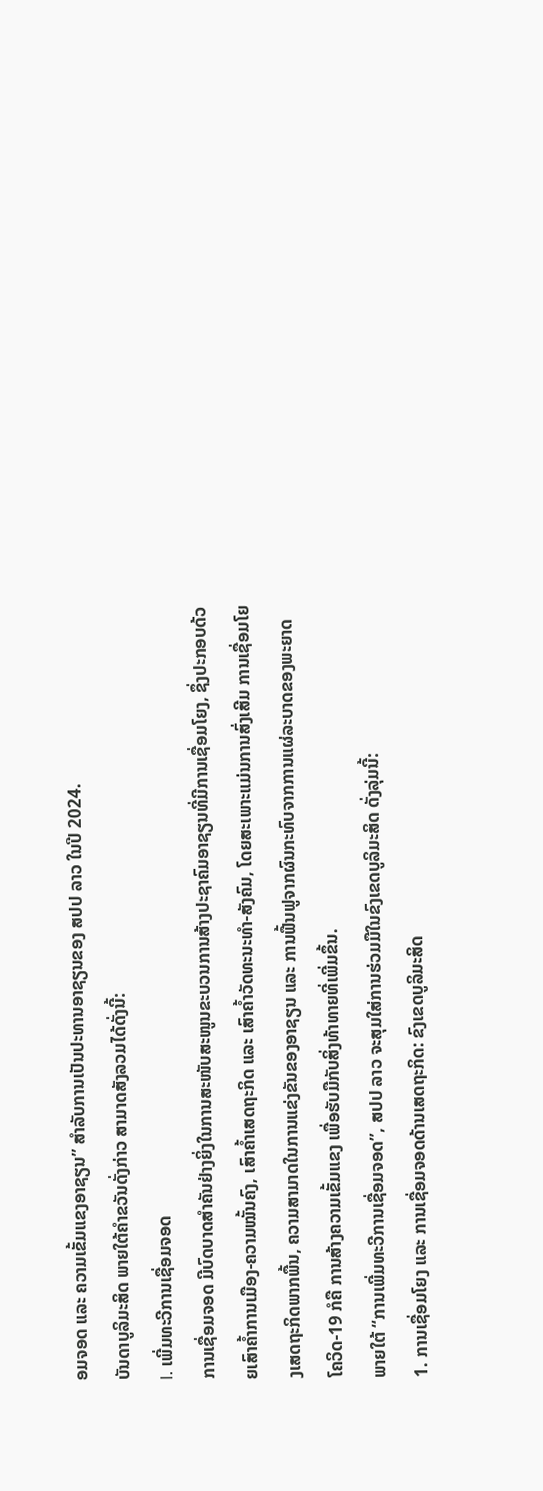ອມຈອດ ແລະ ຄວາມເຂັ້ມແຂງອາຊຽນ” ສໍາລັບການເປັນປະທານອາຊຽນຂອງ ສປປ ລາວ ໃນປີ 2024.
ບັນດາບູລິມະສິດ ພາຍໃຕ້ຄຳຂວັນດັ່ງກ່າວ ສາມາດສັງລວມໄດ້ດັ່ງນີ້:
I. ເພີ່ມທະວີການເຊື່ອມຈອດ
ການເຊື່ອມຈອດ ມີບົດບາດສຳຄັນຢ່າງຍິ່ງໃນການສະໜັບສະໜູນຂະບວນການສ້າງປະຊາຄົມອາຊຽນທີ່ມີການເຊື່ອມໂຍງ, ຊຶ່ງປະກອບດ້ວຍເສົາຄ້ຳການເມືອງ-ຄວາມໝັ້ນຄົງ, ເສົາຄ້ຳເສດຖະກິດ ແລະ ເສົາຄ້ຳວັດທະນະທຳ-ສັງຄົມ, ໂດຍສະເພາະແມ່ນການສົ່ງເສີມ ການເຊື່ອມໂຍງເສດຖະກິດພາກພື້ນ, ຄວາມສາມາດໃນການແຂ່ງຂັນຂອງອາຊຽນ ແລະ ການຟື້ນຟູຈາກຜົນກະທົບຈາກການແຜ່ລະບາດຂອງພະຍາດໂຄວິດ-19 ກໍຄື ການສ້າງຄວາມເຂັ້ມແຂງ ເພື່ອຮັບມືກັບສິ່ງທ້າທາຍທີ່ເພີ່ມຂຶ້ນ.
ພາຍໃຕ້ “ການເພີ່ມທະວີການເຊື່ອມຈອດ”, ສປປ ລາວ ຈະສຸມໃສ່ການຮ່ວມມືໃນຂົງເຂດບູລິມະສິດ ດັ່ງລຸ່ມນີ້:
1. ການເຊື່ອມໂຍງ ແລະ ການເຊື່ອມຈອດດ້ານເສດຖະກິດ: ຂົງເຂດບູລິມະສິດ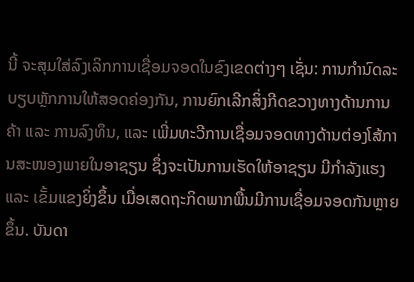ນີ້ ຈະສຸມໃສ່ລົງເລິກການເຊື່ອມຈອດໃນຂົງເຂດຕ່າງໆ ເຊັ່ນ: ການກໍານົດລະບຽບຫຼັກການໃຫ້ສອດຄ່ອງກັນ, ການຍົກເລີກສິ່ງກີດຂວາງທາງດ້ານການຄ້າ ແລະ ການລົງທຶນ, ແລະ ເພີ່ມທະວີການເຊື່ອມຈອດທາງດ້ານຕ່ອງໂສ້ການສະໜອງພາຍໃນອາຊຽນ ຊຶ່ງຈະເປັນການເຮັດໃຫ້ອາຊຽນ ມີກໍາລັງແຮງ ແລະ ເຂັ້ມແຂງຍິ່ງຂຶ້ນ ເມື່ອເສດຖະກິດພາກພື້ນມີການເຊື່ອມຈອດກັນຫຼາຍຂຶ້ນ. ບັນດາ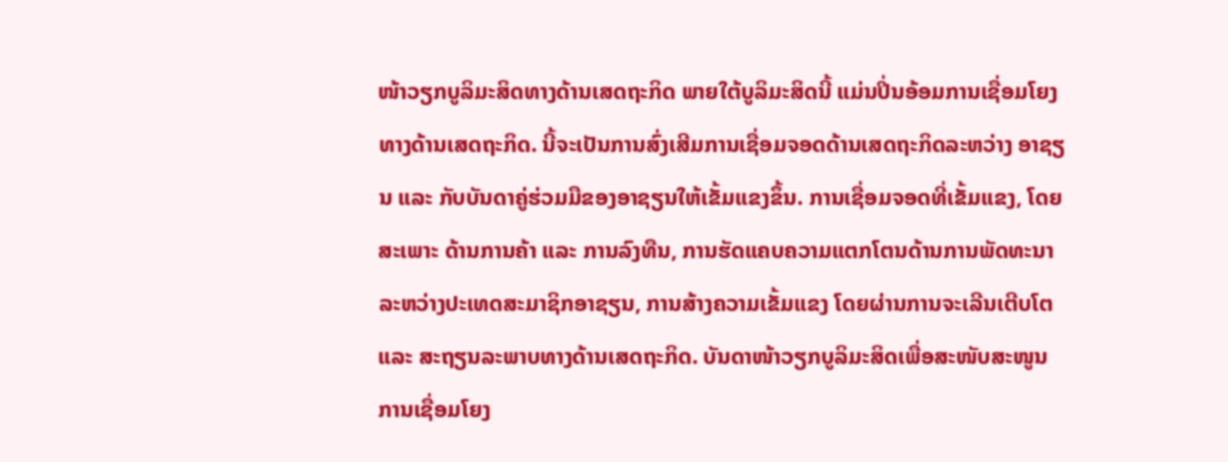ໜ້າວຽກບູລິມະສິດທາງດ້ານເສດຖະກິດ ພາຍໃຕ້ບູລິມະສິດນີ້ ແມ່ນປິ່ນອ້ອມການເຊື່ອມໂຍງທາງດ້ານເສດຖະກິດ. ນີ້ຈະເປັນການສົ່ງເສີມການເຊື່ອມຈອດດ້ານເສດຖະກິດລະຫວ່າງ ອາຊຽນ ແລະ ກັບບັນດາຄູ່ຮ່ວມມືຂອງອາຊຽນໃຫ້ເຂັ້ມແຂງຂຶ້ນ. ການເຊື່ອມຈອດທີ່ເຂັ້ມແຂງ, ໂດຍສະເພາະ ດ້ານການຄ້າ ແລະ ການລົງທືນ, ການຮັດແຄບຄວາມແຕກໂຕນດ້ານການພັດທະນາ ລະຫວ່າງປະເທດສະມາຊິກອາຊຽນ, ການສ້າງຄວາມເຂັ້ມແຂງ ໂດຍຜ່ານການຈະເລີນເຕີບໂຕ ແລະ ສະຖຽນລະພາບທາງດ້ານເສດຖະກິດ. ບັນດາໜ້າວຽກບູລິມະສິດເພື່ອສະໜັບສະໜູນການເຊື່ອມໂຍງ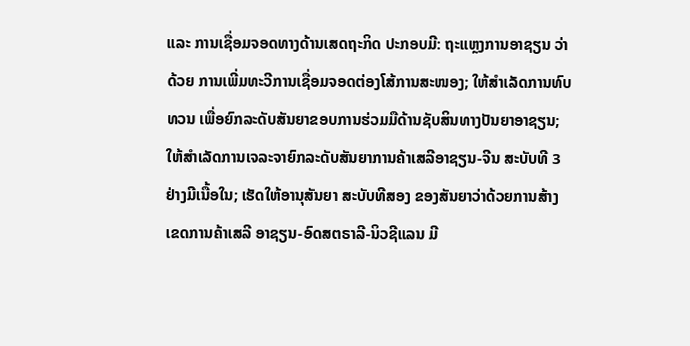ແລະ ການເຊື່ອມຈອດທາງດ້ານເສດຖະກິດ ປະກອບມີ: ຖະແຫຼງການອາຊຽນ ວ່າດ້ວຍ ການເພີ່ມທະວີການເຊື່ອມຈອດຕ່ອງໂສ້ການສະໜອງ; ໃຫ້ສໍາເລັດການທົບທວນ ເພື່ອຍົກລະດັບສັນຍາຂອບການຮ່ວມມືດ້ານຊັບສິນທາງປັນຍາອາຊຽນ; ໃຫ້ສໍາເລັດການເຈລະຈາຍົກລະດັບສັນຍາການຄ້າເສລີອາຊຽນ-ຈີນ ສະບັບທີ 3 ຢ່າງມີເນື້ອໃນ; ເຮັດໃຫ້ອານຸສັນຍາ ສະບັບທີສອງ ຂອງສັນຍາວ່າດ້ວຍການສ້າງເຂດການຄ້າເສລີ ອາຊຽນ-ອົດສຕຣາລີ-ນິວຊີແລນ ມີ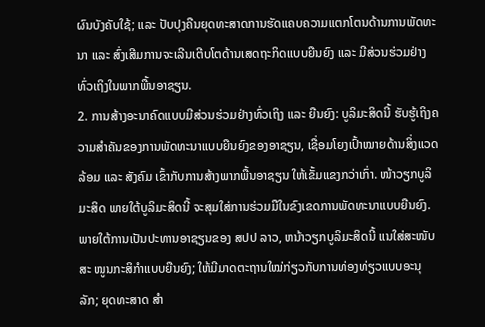ຜົນບັງຄັບໃຊ້; ແລະ ປັບປຸງຄືນຍຸດທະສາດການຮັດແຄບຄວາມແຕກໂຕນດ້ານການພັດທະນາ ແລະ ສົ່ງເສີມການຈະເລີນເຕີບໂຕດ້ານເສດຖະກິດແບບຍືນຍົງ ແລະ ມີສ່ວນຮ່ວມຢ່າງທົ່ວເຖິງໃນພາກພື້ນອາຊຽນ.
2. ການສ້າງອະນາຄົດແບບມີສ່ວນຮ່ວມຢ່າງທົ່ວເຖິງ ແລະ ຍືນຍົງ: ບູລິມະສິດນີ້ ຮັບຮູ້ເຖິງຄວາມສຳຄັນຂອງການພັດທະນາແບບຍືນຍົງຂອງອາຊຽນ, ເຊື່ອມໂຍງເປົ້າໝາຍດ້ານສິ່ງແວດລ້ອມ ແລະ ສັງຄົມ ເຂົ້າກັບການສ້າງພາກພື້ນອາຊຽນ ໃຫ້ເຂັ້ມແຂງກວ່າເກົ່າ. ໜ້າວຽກບູລິມະສິດ ພາຍໃຕ້ບູລິມະສິດນີ້ ຈະສຸມໃສ່ການຮ່ວມມືໃນຂົງເຂດການພັດທະນາແບບຍືນຍົງ. ພາຍໃຕ້ການເປັນປະທານອາຊຽນຂອງ ສປປ ລາວ, ຫນ້າວຽກບູລິມະສິດນີ້ ແນໃສ່ສະໜັບສະ ໜູນກະສິກຳແບບຍືນຍົງ; ໃຫ້ມີມາດຕະຖານໃໝ່ກ່ຽວກັບການທ່ອງທ່ຽວແບບອະນຸລັກ; ຍຸດທະສາດ ສໍາ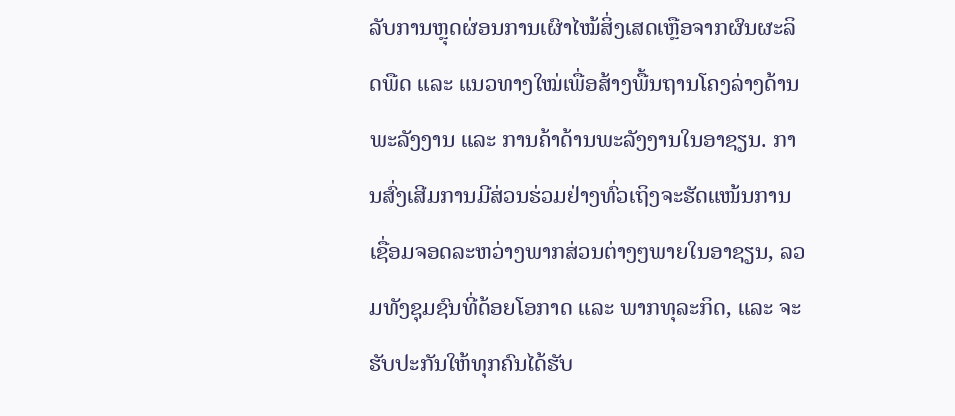ລັບການຫຼຸດຜ່ອນການເຜົາໄໝ້ສິ່ງເສດເຫຼືອຈາກຜົນຜະລິດພືດ ແລະ ແນວທາງໃໝ່ເພື່ອສ້າງພື້ນຖານໂຄງລ່າງດ້ານພະລັງງານ ແລະ ການຄ້າດ້ານພະລັງງານໃນອາຊຽນ. ການສົ່ງເສີມການມີສ່ວນຮ່ວມຢ່າງທົ່ວເຖິງຈະຮັດແໜ້ນການເຊື່ອມຈອດລະຫວ່າງພາກສ່ວນຕ່າງໆພາຍໃນອາຊຽນ, ລວມທັງຊຸມຊົນທີ່ດ້ອຍໂອກາດ ແລະ ພາກທຸລະກິດ, ແລະ ຈະຮັບປະກັນໃຫ້ທຸກຄົນໄດ້ຮັບ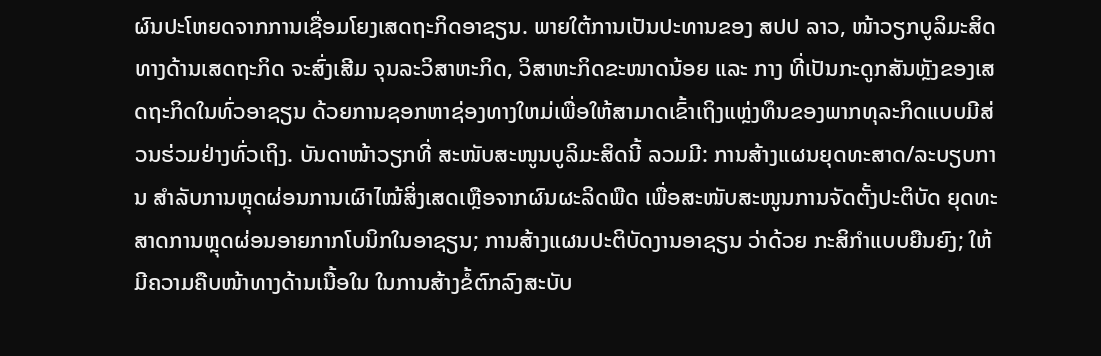ຜົນປະໂຫຍດຈາກການເຊື່ອມໂຍງເສດຖະກິດອາຊຽນ. ພາຍໃຕ້ການເປັນປະທານຂອງ ສປປ ລາວ, ໜ້າວຽກບູລິມະສິດທາງດ້ານເສດຖະກິດ ຈະສົ່ງເສີມ ຈຸນລະວິສາຫະກິດ, ວິສາຫະກິດຂະໜາດນ້ອຍ ແລະ ກາງ ທີ່ເປັນກະດູກສັນຫຼັງຂອງເສດຖະກິດໃນທົ່ວອາຊຽນ ດ້ວຍການຊອກຫາຊ່ອງທາງໃຫມ່ເພື່ອໃຫ້ສາມາດເຂົ້າເຖິງແຫຼ່ງທຶນຂອງພາກທຸລະກິດແບບມີສ່ວນຮ່ວມຢ່າງທົ່ວເຖິງ. ບັນດາໜ້າວຽກທີ່ ສະໜັບສະໜູນບູລິມະສິດນີ້ ລວມມີ: ການສ້າງແຜນຍຸດທະສາດ/ລະບຽບການ ສຳລັບການຫຼຸດຜ່ອນການເຜົາໄໝ້ສິ່ງເສດເຫຼືອຈາກຜົນຜະລິດພືດ ເພື່ອສະໜັບສະໜູນການຈັດຕັ້ງປະຕິບັດ ຍຸດທະສາດການຫຼຸດຜ່ອນອາຍກາກໂບນິກໃນອາຊຽນ; ການສ້າງແຜນປະຕິບັດງານອາຊຽນ ວ່າດ້ວຍ ກະສິກໍາແບບຍືນຍົງ; ໃຫ້ມີຄວາມຄືບໜ້າທາງດ້ານເນື້ອໃນ ໃນການສ້າງຂໍ້ຕົກລົງສະບັບ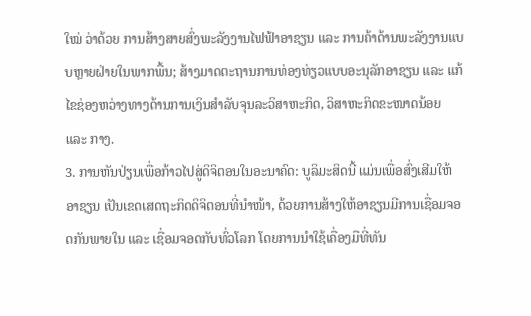ໃໝ່ ວ່າດ້ວຍ ການສ້າງສາຍສົ່ງພະລັງງານໄຟຟ້າອາຊຽນ ແລະ ການຄ້າດ້ານພະລັງງານແບບຫຼາຍຝ່າຍໃນພາກພື້ນ; ສ້າງມາດຕະຖານການທ່ອງທ່ຽວແບບອະນຸລັກອາຊຽນ ແລະ ແກ້ໄຂຊ່ອງຫວ່າງທາງດ້ານການເງິນສໍາລັບຈຸນລະວິສາຫະກິດ, ວິສາຫະກິດຂະໜາດນ້ອຍ ແລະ ກາງ.
3. ການຫັນປ່ຽນເພື່ອກ້າວໄປສູ່ດິຈິຕອນໃນອະນາຄົດ: ບູລິມະສິດນີ້ ແມ່ນເພື່ອສົ່ງເສີມໃຫ້ອາຊຽນ ເປັນເຂດເສດຖະກິດດິຈິຕອນທີ່ນຳໜ້າ, ດ້ວຍການສ້າງໃຫ້ອາຊຽນມີການເຊື່ອມຈອດກັນພາຍໃນ ແລະ ເຊື່ອມຈອດກັບທົ່ວໂລກ ໂດຍການນໍາໃຊ້ເຄື່ອງມືທີ່ທັນ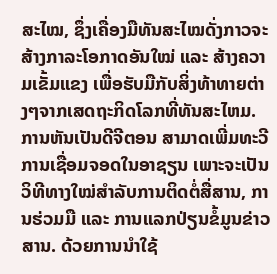ສະໄໝ, ຊຶ່ງເຄື່ອງມືທັນສະໄໝດັ່ງກາວຈະສ້າງກາລະໂອກາດອັນໃໝ່ ແລະ ສ້າງຄວາມເຂັ້ມແຂງ ເພື່ອຮັບມືກັບສິ່ງທ້າທາຍຕ່າງໆຈາກເສດຖະກິດໂລກທີ່ທັນສະໄຫມ. ການຫັນເປັນດີຈີຕອນ ສາມາດເພີ່ມທະວີການເຊື່ອມຈອດໃນອາຊຽນ ເພາະຈະເປັນວິທີທາງໃໝ່ສຳລັບການຕິດຕໍ່ສື່ສານ, ການຮ່ວມມື ແລະ ການແລກປ່ຽນຂໍ້ມູນຂ່າວສານ. ດ້ວຍການນຳໃຊ້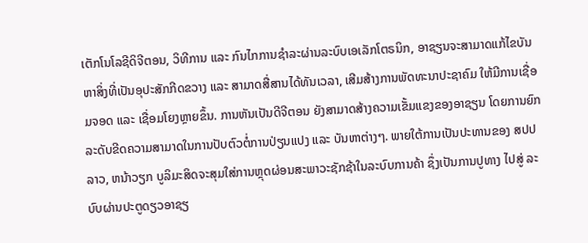ເຕັກໂນໂລຊີດິຈີຕອນ, ວິທີການ ແລະ ກົນໄກການຊຳລະຜ່ານລະບົບເອເລັກໂຕຣນິກ, ອາຊຽນຈະສາມາດແກ້ໄຂບັນຫາສິ່ງທີ່ເປັນອຸປະສັກກີດຂວາງ ແລະ ສາມາດສື່ສານໄດ້ທັນເວລາ, ເສີມສ້າງການພັດທະນາປະຊາຄົມ ໃຫ້ມີການເຊື່ອມຈອດ ແລະ ເຊື່ອມໂຍງຫຼາຍຂຶ້ນ. ການຫັນເປັນດີຈີຕອນ ຍັງສາມາດສ້າງຄວາມເຂັ້ມແຂງຂອງອາຊຽນ ໂດຍການຍົກລະດັບຂີດຄວາມສາມາດໃນການປັບຕົວຕໍ່ການປ່ຽນແປງ ແລະ ບັນຫາຕ່າງໆ. ພາຍໃຕ້ການເປັນປະທານຂອງ ສປປ ລາວ, ຫນ້າວຽກ ບູລິມະສິດຈະສຸມໃສ່ການຫຼຸດຜ່ອນສະພາວະຊັກຊ້າໃນລະບົບການຄ້າ ຊຶ່ງເປັນການປູທາງ ໄປສູ່ ລະບົບຜ່ານປະຕູດຽວອາຊຽ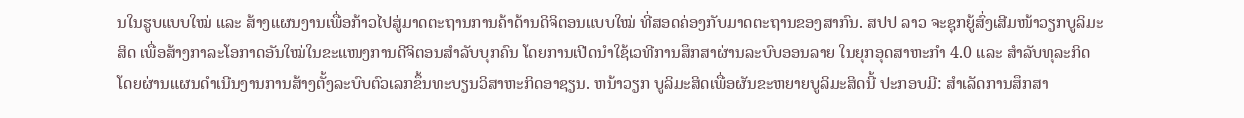ນໃນຮູບແບບໃໝ່ ແລະ ສ້າງແຜນງານເພື່ອກ້າວໄປສູ່ມາດຕະຖານການຄ້າດ້ານດິຈິຕອນແບບໃໝ່ ທີ່ສອດຄ່ອງກັບມາດຕະຖານຂອງສາກົນ. ສປປ ລາວ ຈະຊຸກຍູ້ສົ່ງເສີມໜ້າວຽກບູລິມະສິດ ເພື່ອສ້າງກາລະໂອກາດອັນໃໝ່ໃນຂະແໜງການດີຈິຕອນສໍາລັບບຸກຄົນ ໂດຍການເປີດນໍາໃຊ້ເວທີການສຶກສາຜ່ານລະບົບອອນລາຍ ໃນຍຸກອຸດສາຫະກຳ 4.0 ແລະ ສໍາລັບທຸລະກິດ ໂດຍຜ່ານແຜນດຳເນີນງານການສ້າງຕັ້ງລະບົບຕົວເລກຂຶ້ນທະບຽນວິສາຫະກິດອາຊຽນ. ຫນ້າວຽກ ບູລິມະສິດເພື່ອຜັນຂະຫຍາຍບູລິມະສິດນີ້ ປະກອບມີ: ສຳເລັດການສຶກສາ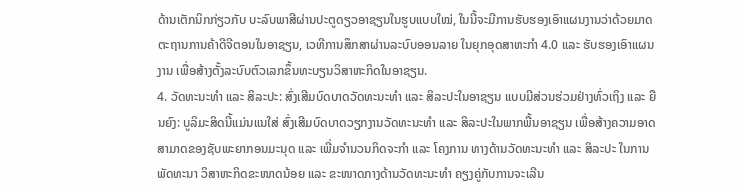ດ້ານເຕັກນິກກ່ຽວກັບ ບະລົບພາສີຜ່ານປະຕູດຽວອາຊຽນໃນຮູບແບບໃໝ່, ໃນນີ້ຈະມີການຮັບຮອງເອົາແຜນງານວ່າດ້ວຍມາດຕະຖານການຄ້າດີຈີຕອນໃນອາຊຽນ, ເວທີການສຶກສາຜ່ານລະບົບອອນລາຍ ໃນຍຸກອຸດສາຫະກຳ 4.0 ແລະ ຮັບຮອງເອົາແຜນງານ ເພື່ອສ້າງຕັ້ງລະບົບຕົວເລກຂຶ້ນທະບຽນວິສາຫະກິດໃນອາຊຽນ.
4. ວັດທະນະທໍາ ແລະ ສິລະປະ: ສົ່ງເສີມບົດບາດວັດທະນະທໍາ ແລະ ສິລະປະໃນອາຊຽນ ແບບມີສ່ວນຮ່ວມຢ່າງທົ່ວເຖິງ ແລະ ຍືນຍົງ: ບູລິມະສິດນີ້ແມ່ນແນໃສ່ ສົ່ງເສີມບົດບາດວຽກງານວັດທະນະທໍາ ແລະ ສິລະປະໃນພາກພື້ນອາຊຽນ ເພື່ອສ້າງຄວາມອາດສາມາດຂອງຊັບພະຍາກອນມະນຸດ ແລະ ເພີ່ມຈໍານວນກິດຈະກຳ ແລະ ໂຄງການ ທາງດ້ານວັດທະນະທຳ ແລະ ສິລະປະ ໃນການພັດທະນາ ວິສາຫະກິດຂະໜາດນ້ອຍ ແລະ ຂະໜາດກາງດ້ານວັດທະນະທໍາ ຄຽງຄູ່ກັບການຈະເລີນ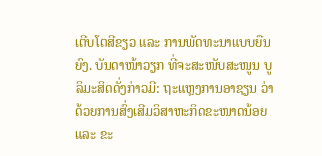ເຕີບໂຕສີຂຽວ ແລະ ການພັດທະນາແບບຍືນຍົງ. ບັນດາໜ້າວຽກ ທີ່ຈະສະໜັບສະໜູນ ບູລິມະສິດດັ່ງກ່າວມີ: ຖະແຫຼງການອາຊຽນ ວ່າດ້ວຍການສົ່ງເສີມວິສາຫະກິດຂະໜາດນ້ອຍ ແລະ ຂະ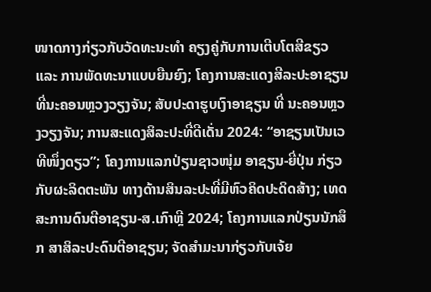ໜາດກາງກ່ຽວກັບວັດທະນະທໍາ ຄຽງຄູ່ກັບການເຕີບໂຕສີຂຽວ ແລະ ການພັດທະນາແບບຍືນຍົງ; ໂຄງການສະແດງສີລະປະອາຊຽນ ທີ່ນະຄອນຫຼວງວຽງຈັນ; ສັບປະດາຮູບເງົາອາຊຽນ ທີ່ ນະຄອນຫຼວງວຽງຈັນ; ການສະແດງສິລະປະທີ່ດີເດັ່ນ 2024: “ອາຊຽນເປັນເວທີໜຶ່ງດຽວ”; ໂຄງການແລກປ່ຽນຊາວໜຸ່ມ ອາຊຽນ-ຍີ່ປຸ່ນ ກ່ຽວກັບຜະລິດຕະພັນ ທາງດ້ານສິນລະປະທີ່ມີຫົວຄິດປະດິດສ້າງ; ເທດສະການດົນຕີອາຊຽນ-ສ.ເກົາຫຼີ 2024; ໂຄງການແລກປ່ຽນນັກສຶກ ສາສິລະປະດົນຕີອາຊຽນ; ຈັດສໍາມະນາກ່ຽວກັບເຈ້ຍ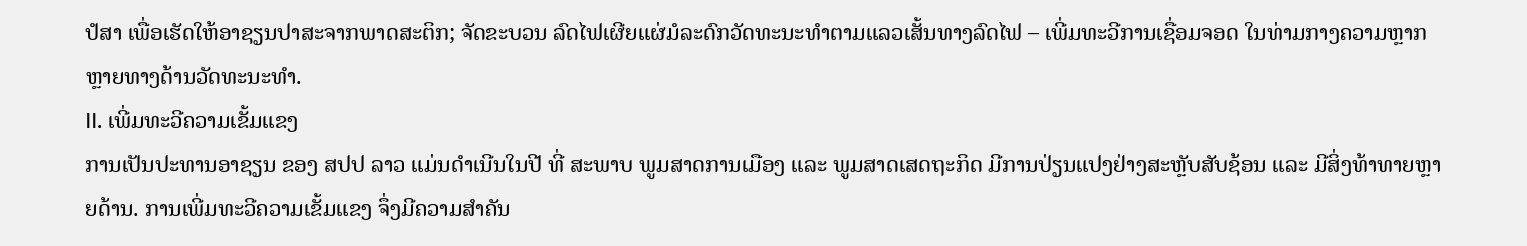ປໍສາ ເພື່ອເຮັດໃຫ້ອາຊຽນປາສະຈາກພາດສະຕິກ; ຈັດຂະບວນ ລົດໄຟເຜີຍແຜ່ມໍລະດົກວັດທະນະທຳຕາມແລວເສັ້ນທາງລົດໄຟ – ເພີ່ມທະວີການເຊື່ອມຈອດ ໃນທ່າມກາງຄວາມຫຼາກຫຼາຍທາງດ້ານວັດທະນະທຳ.
II. ເພີ່ມທະວີຄວາມເຂັ້ມແຂງ
ການເປັນປະທານອາຊຽນ ຂອງ ສປປ ລາວ ແມ່ນດໍາເນີນໃນປີ ທີ່ ສະພາບ ພູມສາດການເມືອງ ແລະ ພູມສາດເສດຖະກິດ ມີການປ່ຽນແປງຢ່າງສະຫຼັບສັບຊ້ອນ ແລະ ມີສິ່ງທ້າທາຍຫຼາຍດ້ານ. ການເພີ່ມທະວີຄວາມເຂັ້ມແຂງ ຈຶ່ງມີຄວາມສຳຄັນ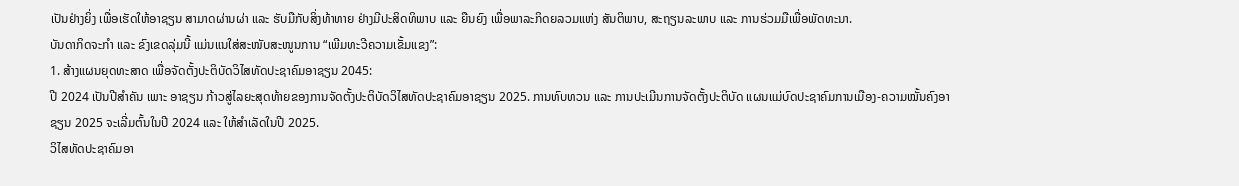ເປັນຢ່າງຍິ່ງ ເພື່ອເຮັດໃຫ້ອາຊຽນ ສາມາດຜ່ານຜ່າ ແລະ ຮັບມືກັບສິ່ງທ້າທາຍ ຢ່າງມີປະສິດທິພາບ ແລະ ຍືນຍົງ ເພື່ອພາລະກິດຍລວມແຫ່ງ ສັນຕິພາບ, ສະຖຽນລະພາບ ແລະ ການຮ່ວມມືເພື່ອພັດທະນາ.
ບັນດາກິດຈະກໍາ ແລະ ຂົງເຂດລຸ່ມນີ້ ແມ່ນແນໃສ່ສະໜັບສະໜູນການ “ເພີມທະວີຄວາມເຂັ້ມແຂງ”:
1. ສ້າງແຜນຍຸດທະສາດ ເພື່ອຈັດຕັ້ງປະຕິບັດວິໄສທັດປະຊາຄົມອາຊຽນ 2045:
ປີ 2024 ເປັນປີສໍາຄັນ ເພາະ ອາຊຽນ ກ້າວສູ່ໄລຍະສຸດທ້າຍຂອງການຈັດຕັ້ງປະຕິບັດວິໄສທັດປະຊາຄົມອາຊຽນ 2025. ການທົບທວນ ແລະ ການປະເມີນການຈັດຕັ້ງປະຕິບັດ ແຜນແມ່ບົດປະຊາຄົມການເມືອງ-ຄວາມໝັ້ນຄົງອາຊຽນ 2025 ຈະເລີ່ມຕົ້ນໃນປີ 2024 ແລະ ໃຫ້ສໍາເລັດໃນປີ 2025.
ວິໄສທັດປະຊາຄົມອາ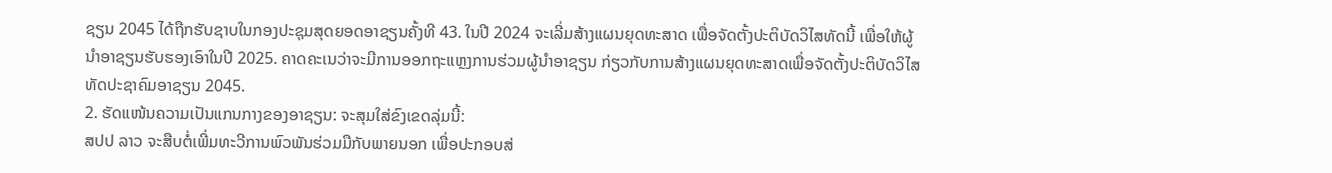ຊຽນ 2045 ໄດ້ຖືກຮັບຊາບໃນກອງປະຊຸມສຸດຍອດອາຊຽນຄັ້ງທີ 43. ໃນປີ 2024 ຈະເລີ່ມສ້າງແຜນຍຸດທະສາດ ເພື່ອຈັດຕັ້ງປະຕິບັດວິໄສທັດນີ້ ເພື່ອໃຫ້ຜູ້ນໍາອາຊຽນຮັບຮອງເອົາໃນປີ 2025. ຄາດຄະເນວ່າຈະມີການອອກຖະແຫຼງການຮ່ວມຜູ້ນໍາອາຊຽນ ກ່ຽວກັບການສ້າງແຜນຍຸດທະສາດເພື່ອຈັດຕັ້ງປະຕິບັດວິໄສທັດປະຊາຄົມອາຊຽນ 2045.
2. ຮັດແໜ້ນຄວາມເປັນແກນກາງຂອງອາຊຽນ: ຈະສຸມໃສ່ຂົງເຂດລຸ່ມນີ້:
ສປປ ລາວ ຈະສືບຕໍ່ເພີ່ມທະວີການພົວພັນຮ່ວມມືກັບພາຍນອກ ເພື່ອປະກອບສ່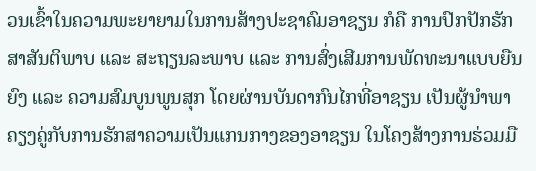ວນເຂົ້າໃນຄວາມພະຍາຍາມໃນການສ້າງປະຊາຄົມອາຊຽນ ກໍຄື ການປົກປັກຮັກສາສັນຕິພາບ ແລະ ສະຖຽນລະພາບ ແລະ ການສົ່ງເສີມການພັດທະນາແບບຍືນຍົງ ແລະ ຄວາມສົມບູນພູນສຸກ ໂດຍຜ່ານບັນດາກົນໄກທີ່ອາຊຽນ ເປັນຜູ້ນໍາພາ ຄຽງຄູ່ກັບການຮັກສາຄວາມເປັນແກນກາງຂອງອາຊຽນ ໃນໂຄງສ້າງການຮ່ວມມື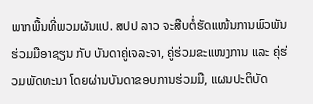ພາກພື້ນທີ່ພວມຜັນແປ. ສປປ ລາວ ຈະສືບຕໍ່ຮັດແໜ້ນການພົວພັນຮ່ວມມືອາຊຽນ ກັບ ບັນດາຄູ່ເຈລະຈາ, ຄູ່ຮ່ວມຂະແໜງການ ແລະ ຄຸ່ຮ່ວມພັດທະນາ ໂດຍຜ່ານບັນດາຂອບການຮ່ວມມື, ແຜນປະຕິບັດ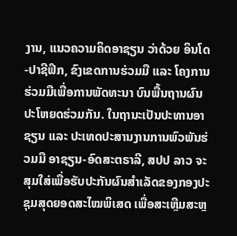ງານ, ແນວຄວາມຄິດອາຊຽນ ວ່າດ້ວຍ ອິນໂດ-ປາຊີຟິກ, ຂົງເຂດການຮ່ວມມື ແລະ ໂຄງການຮ່ວມມືເພື່ອການພັດທະນາ ບົນພື້ນຖານຜົນປະໂຫຍດຮ່ວມກັນ. ໃນຖານະເປັນປະທານອາຊຽນ ແລະ ປະເທດປະສານງານການພົວພັນຮ່ວມມື ອາຊຽນ-ອົດສະຕຣາລີ, ສປປ ລາວ ຈະສຸມໃສ່ເພື່ອຮັບປະກັນຜົນສໍາເລັດຂອງກອງປະຊຸມສຸດຍອດສະໄໝພິເສດ ເພື່ອສະເຫຼີມສະຫຼ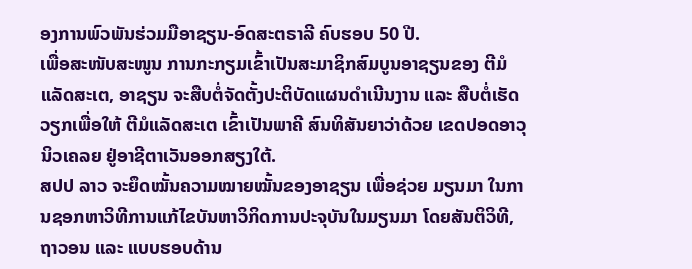ອງການພົວພັນຮ່ວມມືອາຊຽນ-ອົດສະຕຣາລີ ຄົບຮອບ 50 ປີ.
ເພື່ອສະໜັບສະໜູນ ການກະກຽມເຂົ້າເປັນສະມາຊິກສົມບູນອາຊຽນຂອງ ຕີມໍແລັດສະເຕ, ອາຊຽນ ຈະສືບຕໍ່ຈັດຕັ້ງປະຕິບັດແຜນດໍາເນີນງານ ແລະ ສືບຕໍ່ເຮັດວຽກເພື່ອໃຫ້ ຕີມໍແລັດສະເຕ ເຂົ້າເປັນພາຄີ ສົນທິສັນຍາວ່າດ້ວຍ ເຂດປອດອາວຸນິວເຄລຍ ຢູ່ອາຊີຕາເວັນອອກສຽງໃຕ້.
ສປປ ລາວ ຈະຍຶດໝັ້ນຄວາມໝາຍໝັ້ນຂອງອາຊຽນ ເພື່ອຊ່ວຍ ມຽນມາ ໃນການຊອກຫາວິທີການແກ້ໄຂບັນຫາວິກິດການປະຈຸບັນໃນມຽນມາ ໂດຍສັນຕິວິທີ, ຖາວອນ ແລະ ແບບຮອບດ້ານ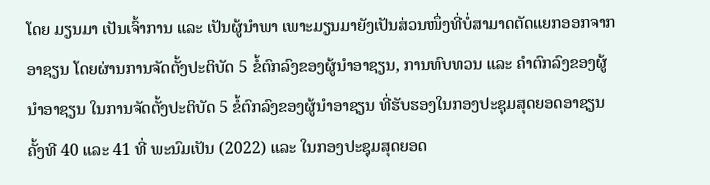ໂດຍ ມຽນມາ ເປັນເຈົ້າການ ແລະ ເປັນຜູ້ນຳພາ ເພາະມຽນມາຍັງເປັນສ່ວນໜຶ່ງທີ່ບໍ່ສາມາດຕັດແຍກອອກຈາກອາຊຽນ ໂດຍຜ່ານການຈັດຕັ້ງປະຕິບັດ 5 ຂໍ້ຕົກລົງຂອງຜູ້ນຳອາຊຽນ, ການທົບທວນ ແລະ ຄໍາຕົກລົງຂອງຜູ້ນໍາອາຊຽນ ໃນການຈັດຕັ້ງປະຕິບັດ 5 ຂໍ້ຕົກລົງຂອງຜູ້ນຳອາຊຽນ ທີ່ຮັບຮອງໃນກອງປະຊຸມສຸດຍອດອາຊຽນ ຄັ້ງທີ 40 ແລະ 41 ທີ່ ພະນົມເປັນ (2022) ແລະ ໃນກອງປະຊຸມສຸດຍອດ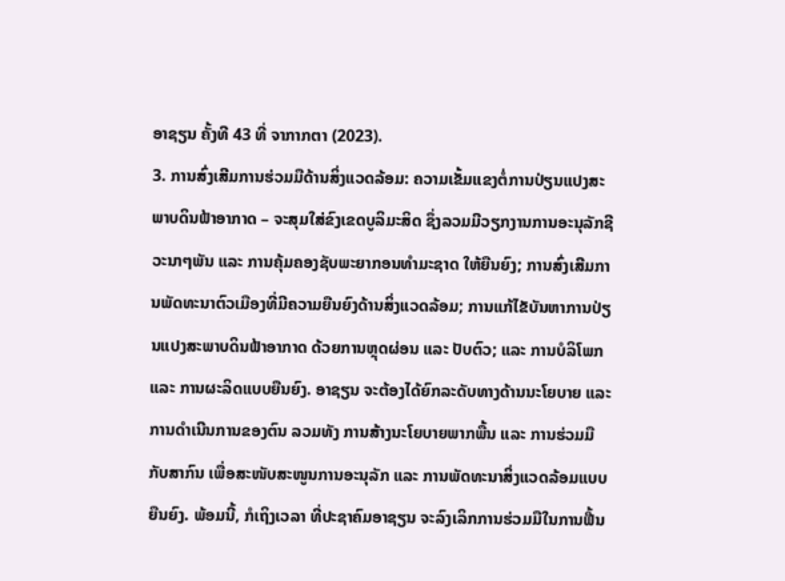ອາຊຽນ ຄັ້ງທີ 43 ທີ່ ຈາກາກຕາ (2023).
3. ການສົ່ງເສີມການຮ່ວມມືດ້ານສິ່ງແວດລ້ອມ: ຄວາມເຂັ້ມແຂງຕໍ່ການປ່ຽນແປງສະພາບດິນຟ້າອາກາດ – ຈະສຸມໃສ່ຂົງເຂດບູລິມະສິດ ຊຶ່ງລວມມີວຽກງານການອະນຸລັກຊີວະນາໆພັນ ແລະ ການຄຸ້ມຄອງຊັບພະຍາກອນທຳມະຊາດ ໃຫ້ຍືນຍົງ; ການສົ່ງເສີມການພັດທະນາຕົວເມືອງທີ່ມີຄວາມຍືນຍົງດ້ານສິ່ງແວດລ້ອມ; ການແກ້ໄຂັບັນຫາການປ່ຽນແປງສະພາບດິນຟ້າອາກາດ ດ້ວຍການຫຼຸດຜ່ອນ ແລະ ປັບຕົວ; ແລະ ການບໍລິໂພກ ແລະ ການຜະລິດແບບຍືນຍົງ. ອາຊຽນ ຈະຕ້ອງໄດ້ຍົກລະດັບທາງດ້ານນະໂຍບາຍ ແລະ ການດຳເນີນການຂອງຕົນ ລວມທັງ ການສ້າງນະໂຍບາຍພາກພື້ນ ແລະ ການຮ່ວມມືກັບສາກົນ ເພື່ອສະໜັບສະໜູນການອະນຸລັກ ແລະ ການພັດທະນາສິ່ງແວດລ້ອມແບບຍືນຍົງ. ພ້ອມນີ້, ກໍເຖິງເວລາ ທີ່ປະຊາຄົມອາຊຽນ ຈະລົງເລິກການຮ່ວມມືໃນການຟື້ນ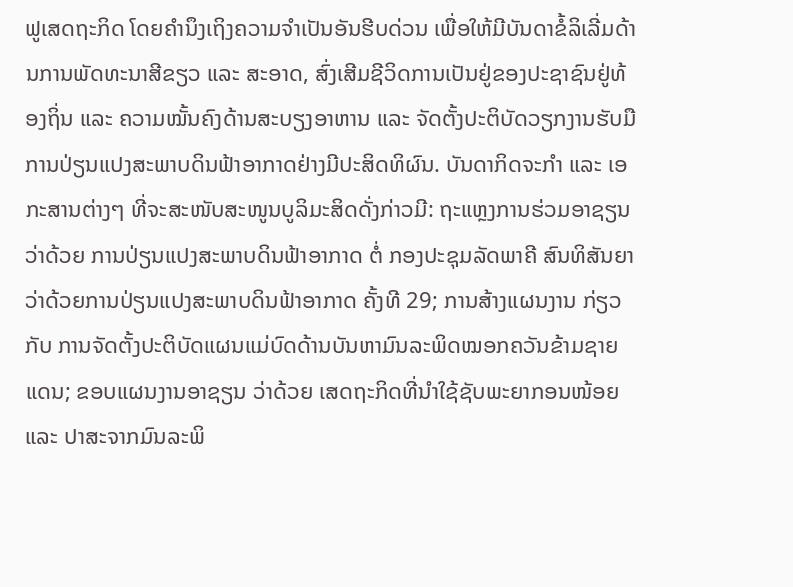ຟູເສດຖະກິດ ໂດຍຄຳນຶງເຖິງຄວາມຈຳເປັນອັນຮີບດ່ວນ ເພື່ອໃຫ້ມີບັນດາຂໍ້ລິເລີ່ມດ້ານການພັດທະນາສີຂຽວ ແລະ ສະອາດ, ສົ່ງເສີມຊີວິດການເປັນຢູ່ຂອງປະຊາຊົນຢູ່ທ້ອງຖິ່ນ ແລະ ຄວາມໝັ້ນຄົງດ້ານສະບຽງອາຫານ ແລະ ຈັດຕັ້ງປະຕິບັດວຽກງານຮັບມືການປ່ຽນແປງສະພາບດິນຟ້າອາກາດຢ່າງມີປະສິດທິຜົນ. ບັນດາກິດຈະກຳ ແລະ ເອກະສານຕ່າງໆ ທີ່ຈະສະໜັບສະໜູນບູລິມະສິດດັ່ງກ່າວມີ: ຖະແຫຼງການຮ່ວມອາຊຽນ ວ່າດ້ວຍ ການປ່ຽນແປງສະພາບດິນຟ້າອາກາດ ຕໍ່ ກອງປະຊຸມລັດພາຄີ ສົນທິສັນຍາວ່າດ້ວຍການປ່ຽນແປງສະພາບດິນຟ້າອາກາດ ຄັ້ງທີ 29; ການສ້າງແຜນງານ ກ່ຽວກັບ ການຈັດຕັ້ງປະຕິບັດແຜນແມ່ບົດດ້ານບັນຫາມົນລະພິດໝອກຄວັນຂ້າມຊາຍແດນ; ຂອບແຜນງານອາຊຽນ ວ່າດ້ວຍ ເສດຖະກິດທີ່ນໍາໃຊ້ຊັບພະຍາກອນໜ້ອຍ ແລະ ປາສະຈາກມົນລະພິ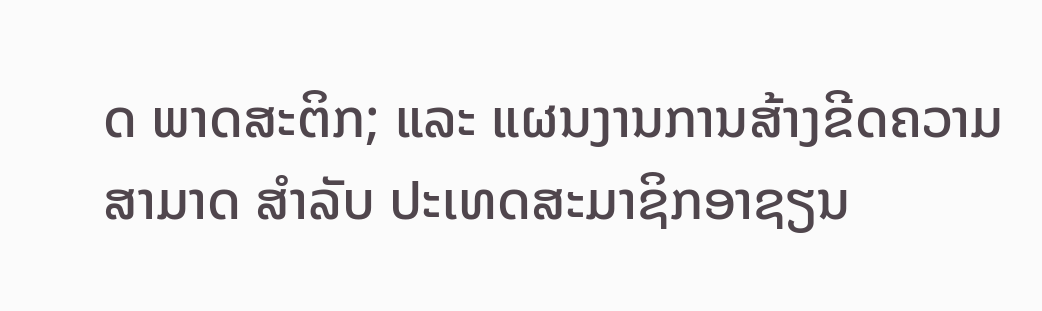ດ ພາດສະຕິກ; ແລະ ແຜນງານການສ້າງຂີດຄວາມສາມາດ ສຳລັບ ປະເທດສະມາຊິກອາຊຽນ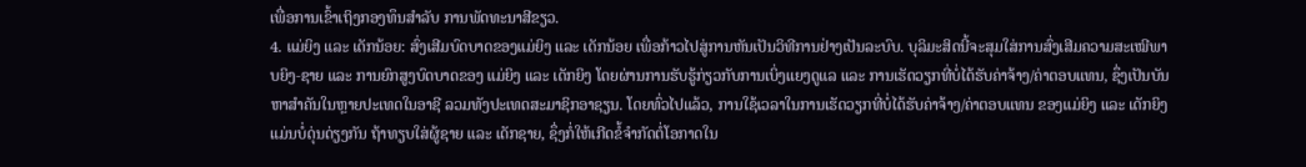ເພື່ອການເຂົ້າເຖິງກອງທຶນສໍາລັບ ການພັດທະນາສີຂຽວ.
4. ແມ່ຍິງ ແລະ ເດັກນ້ອຍ: ສົ່ງເສີມບົດບາດຂອງແມ່ຍິງ ແລະ ເດັກນ້ອຍ ເພື່ອກ້າວໄປສູ່ການຫັນເປັນວິທີການຢ່າງເປັນລະບົບ. ບຸລິມະສິດນີ້ຈະສຸມໃສ່ການສົ່ງເສີມຄວາມສະເໝີພາບຍິງ-ຊາຍ ແລະ ການຍົກສູງບົດບາດຂອງ ແມ່ຍິງ ແລະ ເດັກຍິງ ໂດຍຜ່ານການຮັບຮູ້ກ່ຽວກັບການເບິ່ງແຍງດູແລ ແລະ ການເຮັດວຽກທີ່ບໍ່ໄດ້ຮັບຄ່າຈ້າງ/ຄ່າຕອບແທນ, ຊຶ່ງເປັນບັນຫາສໍາຄັນໃນຫຼາຍປະເທດໃນອາຊີ ລວມທັງປະເທດສະມາຊິກອາຊຽນ. ໂດຍທົ່ວໄປແລ້ວ, ການໃຊ້ເວລາໃນການເຮັດວຽກທີ່ບໍ່ໄດ້ຮັບຄ່າຈ້າງ/ຄ່າຕອບແທນ ຂອງແມ່ຍິງ ແລະ ເດັກຍິງ ແມ່ນບໍ່ດຸ່ນດ່ຽງກັນ ຖ້າທຽບໃສ່ຜູ້ຊາຍ ແລະ ເດັກຊາຍ, ຊຶ່ງກໍ່ໃຫ້ເກີດຂໍ້ຈໍາກັດຕໍ່ໂອກາດໃນ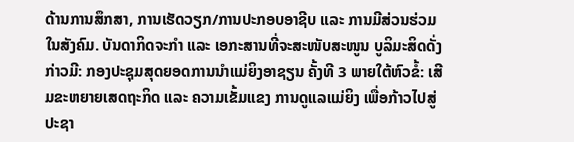ດ້ານການສຶກສາ, ການເຮັດວຽກ/ການປະກອບອາຊີບ ແລະ ການມີສ່ວນຮ່ວມໃນສັງຄົມ. ບັນດາກິດຈະກຳ ແລະ ເອກະສານທີ່ຈະສະໜັບສະໜູນ ບູລິມະສິດດັ່ງກ່າວມີ: ກອງປະຊຸມສຸດຍອດການນໍາແມ່ຍິງອາຊຽນ ຄັ້ງທີ 3 ພາຍໃຕ້ຫົວຂໍ້: ເສີມຂະຫຍາຍເສດຖະກິດ ແລະ ຄວາມເຂັ້ມແຂງ ການດູແລແມ່ຍິງ ເພື່ອກ້າວໄປສູ່ປະຊາ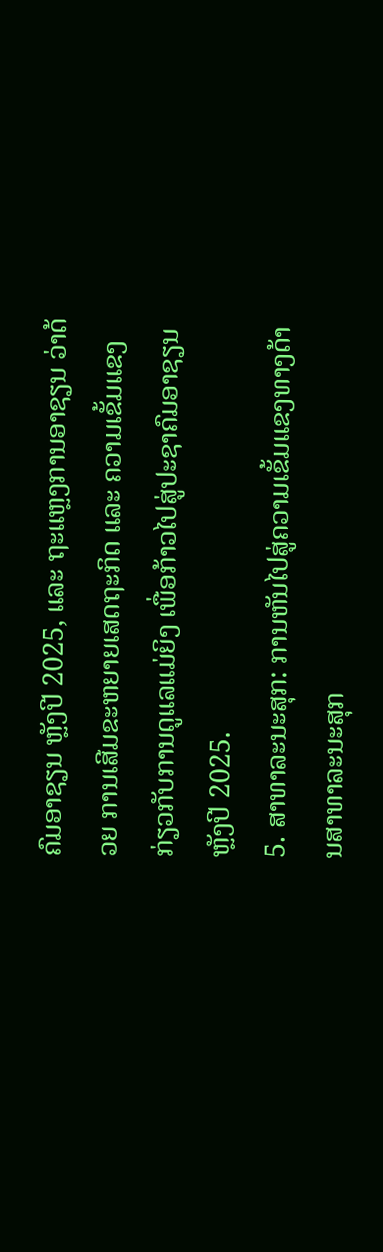ຄົມອາຊຽນ ຫຼັງປີ 2025, ແລະ ຖະແຫຼງການອາຊຽນ ວ່າດ້ວຍ ການເສີມຂະຫຍາຍເສດຖະກິດ ແລະ ຄວາມເຂັ້ມແຂງ ກ່ຽວກັບການດູແລແມ່ຍິງ ເພື່ອກ້າວໄປສູ່ປະຊາຄົມອາຊຽນ ຫຼັງປີ 2025.
5. ສາທາລະນະສຸກ: ການຫັນໄປສູ່ຄວາມເຂັ້ມແຂງທາງດ້ານສາທາລະນະສຸກ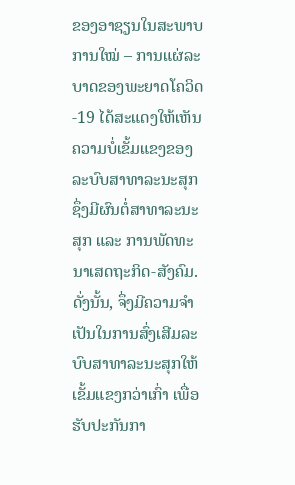ຂອງອາຊຽນໃນສະພາບການໃໝ່ – ການແຜ່ລະບາດຂອງພະຍາດໂຄວິດ-19 ໄດ້ສະແດງໃຫ້ເຫັນຄວາມບໍ່ເຂັ້ມແຂງຂອງລະບົບສາທາລະນະສຸກ ຊຶ່ງມີຜົນຕໍ່ສາທາລະນະສຸກ ແລະ ການພັດທະນາເສດຖະກິດ-ສັງຄົມ. ດັ່ງນັ້ນ, ຈຶ່ງມີຄວາມຈຳເປັນໃນການສົ່ງເສີມລະບົບສາທາລະນະສຸກໃຫ້ເຂັ້ມແຂງກວ່າເກົ່າ ເພື່ອຮັບປະກັນກາ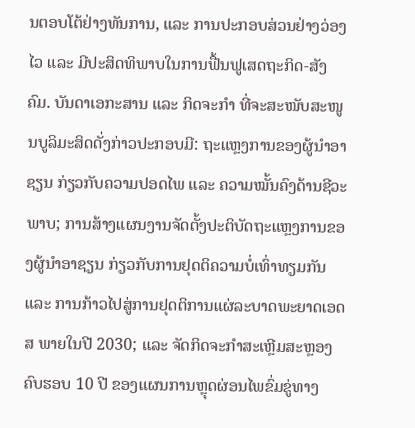ນຕອບໂຕ້ຢ່າງທັນການ, ແລະ ການປະກອບສ່ວນຢ່າງວ່ອງໄວ ແລະ ມີປະສິດທິພາບໃນການຟື້ນຟູເສດຖະກິດ-ສັງຄົມ. ບັນດາເອກະສານ ແລະ ກິດຈະກຳ ທີ່ຈະສະໜັບສະໜູນບູລິມະສິດດັ່ງກ່າວປະກອບມີ: ຖະແຫຼງການຂອງຜູ້ນຳອາຊຽນ ກ່ຽວກັບຄວາມປອດໄພ ແລະ ຄວາມໝັ້ນຄົງດ້ານຊີວະພາບ; ການສ້າງແຜນງານຈັດຕັ້ງປະຕິບັດຖະແຫຼງການຂອງຜູ້ນຳອາຊຽນ ກ່ຽວກັບການຢຸດຕິຄວາມບໍ່ເທົ່າທຽມກັນ ແລະ ການກ້າວໄປສູ່ການຢຸດຕິການແຜ່ລະບາດພະຍາດເອດສ ພາຍໃນປີ 2030; ແລະ ຈັດກິດຈະກໍາສະເຫຼີມສະຫຼອງຄົບຮອບ 10 ປີ ຂອງແຜນການຫຼຸດຜ່ອນໄພຂົ່ມຂູ່ທາງ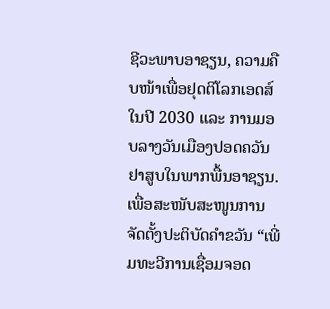ຊີວະພາບອາຊຽນ, ຄວາມຄືບໜ້າເພື່ອຢຸດຕິໂລກເອດສ໌ໃນປີ 2030 ແລະ ການມອບລາງວັນເມືອງປອດຄວັນຢາສູບໃນພາກພື້ນອາຊຽນ.
ເພື່ອສະໜັບສະໜູນການຈັດຕັ້ງປະຕິບັດຄຳຂວັນ “ເພີ່ມທະວີການເຊື່ອມຈອດ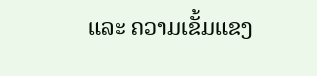ແລະ ຄວາມເຂັ້ມແຂງ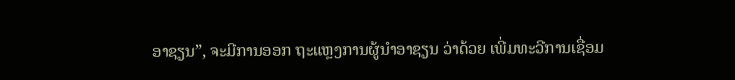ອາຊຽນ”, ຈະມີການອອກ ຖະແຫຼງການຜູ້ນຳອາຊຽນ ວ່າດ້ວຍ ເພີ່ມທະວີການເຊື່ອມ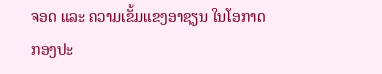ຈອດ ແລະ ຄວາມເຂັ້ມແຂງອາຊຽນ ໃນໂອກາດ ກອງປະ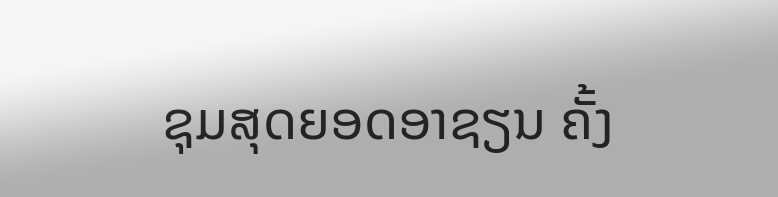ຊຸມສຸດຍອດອາຊຽນ ຄັ້ງ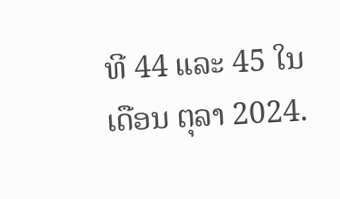ທີ 44 ແລະ 45 ໃນເດືອນ ຕຸລາ 2024.